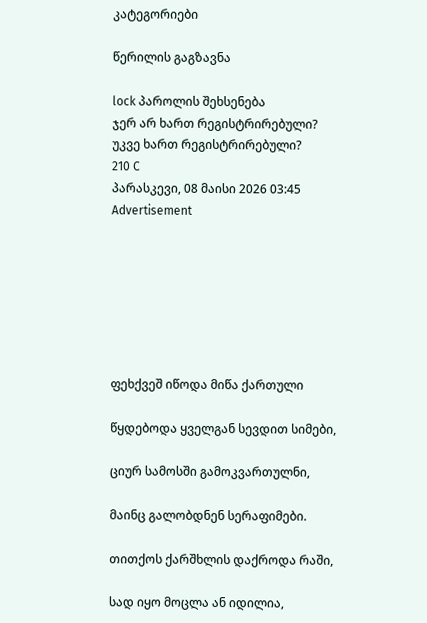კატეგორიები

წერილის გაგზავნა

lock პაროლის შეხსენება
ჯერ არ ხართ რეგისტრირებული?
უკვე ხართ რეგისტრირებული?
210 C
პარასკევი, 08 მაისი 2026 03:45
Advertisement







ფეხქვეშ იწოდა მიწა ქართული

წყდებოდა ყველგან სევდით სიმები,

ციურ სამოსში გამოკვართულნი,

მაინც გალობდნენ სერაფიმები.

თითქოს ქარშხლის დაქროდა რაში,

სად იყო მოცლა ან იდილია,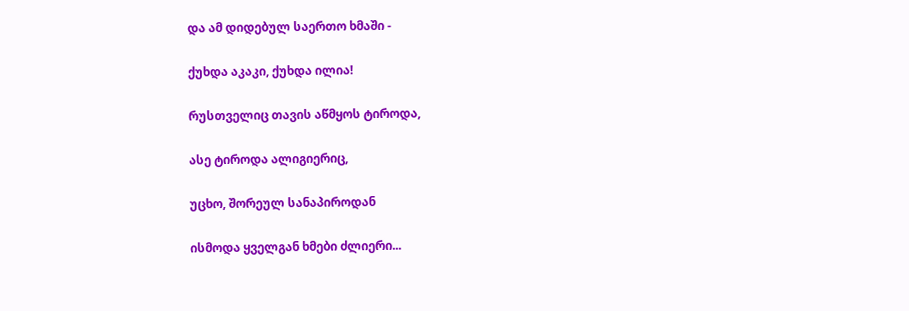და ამ დიდებულ საერთო ხმაში -

ქუხდა აკაკი, ქუხდა ილია!

რუსთველიც თავის აწმყოს ტიროდა,

ასე ტიროდა ალიგიერიც,

უცხო, შორეულ სანაპიროდან

ისმოდა ყველგან ხმები ძლიერი...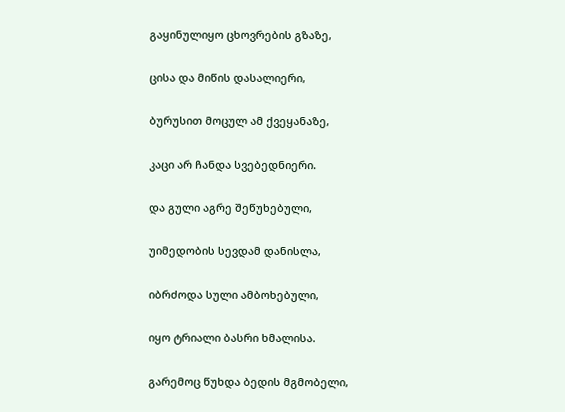გაყინულიყო ცხოვრების გზაზე,

ცისა და მიწის დასალიერი,

ბურუსით მოცულ ამ ქვეყანაზე,

კაცი არ ჩანდა სვებედნიერი.

და გული აგრე შეწუხებული,

უიმედობის სევდამ დანისლა,

იბრძოდა სული ამბოხებული,

იყო ტრიალი ბასრი ხმალისა.

გარემოც წუხდა ბედის მგმობელი,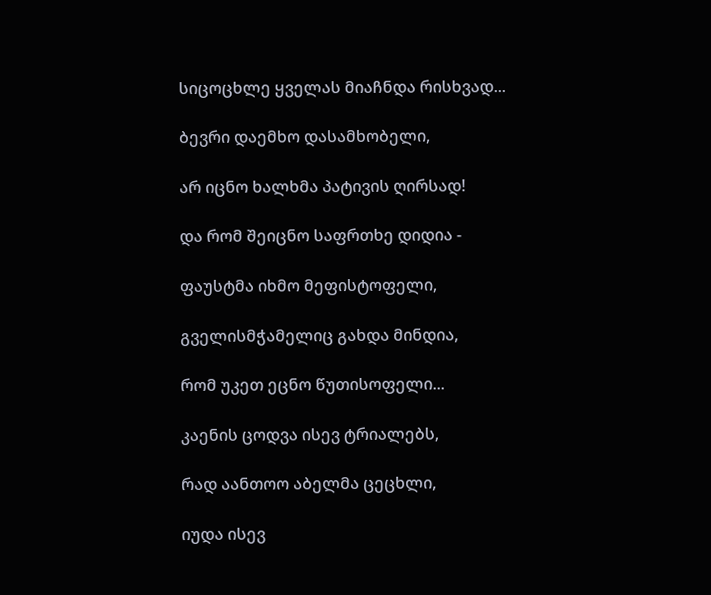სიცოცხლე ყველას მიაჩნდა რისხვად...

ბევრი დაემხო დასამხობელი,

არ იცნო ხალხმა პატივის ღირსად!

და რომ შეიცნო საფრთხე დიდია -

ფაუსტმა იხმო მეფისტოფელი,

გველისმჭამელიც გახდა მინდია,

რომ უკეთ ეცნო წუთისოფელი...

კაენის ცოდვა ისევ ტრიალებს,

რად აანთოო აბელმა ცეცხლი,

იუდა ისევ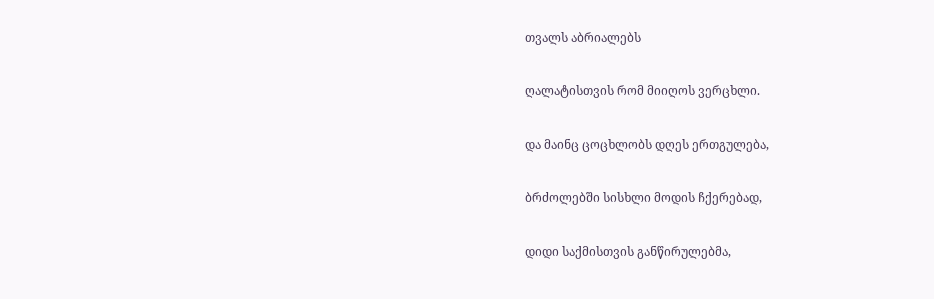თვალს აბრიალებს

ღალატისთვის რომ მიიღოს ვერცხლი.

და მაინც ცოცხლობს დღეს ერთგულება,

ბრძოლებში სისხლი მოდის ჩქერებად,

დიდი საქმისთვის განწირულებმა,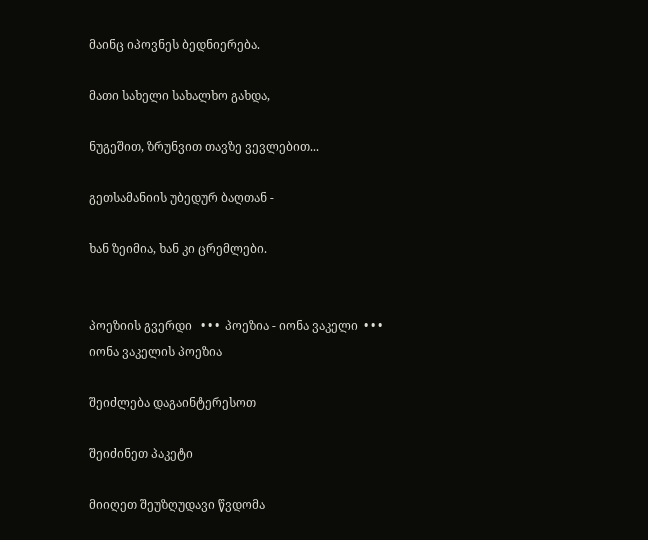მაინც იპოვნეს ბედნიერება.

მათი სახელი სახალხო გახდა,

ნუგეშით, ზრუნვით თავზე ვევლებით...

გეთსამანიის უბედურ ბაღთან -

ხან ზეიმია, ხან კი ცრემლები.


პოეზიის გვერდი   • • •  პოეზია - იონა ვაკელი  • • •   იონა ვაკელის პოეზია

შეიძლება დაგაინტერესოთ

შეიძინეთ პაკეტი

მიიღეთ შეუზღუდავი წვდომა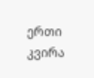ერთი კვირა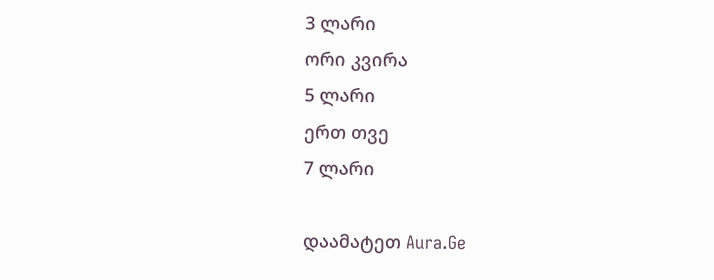3 ლარი
ორი კვირა
5 ლარი
ერთ თვე
7 ლარი

დაამატეთ Aura.Ge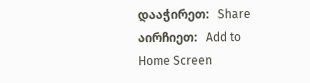დააჭირეთ:   Share
აირჩიეთ:   Add to Home Screen